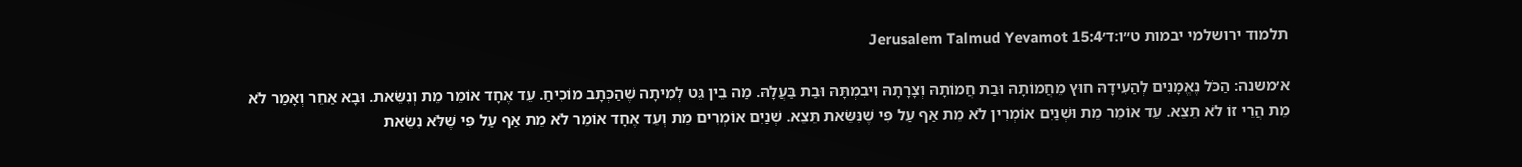תלמוד ירושלמי יבמות ט״ו:ד׳Jerusalem Talmud Yevamot 15:4

א׳משנה: הַכֹּל נֶאֱמָנִים לְהַעִידָהּ חוּץ מֵחֲמוֹתָהּ וּבַת חֲמוֹתָהּ וְצָרָתָהּ וִיבִמְתָּהּ וּבַת בַּעֲלָהּ. מַה בֵין גֵּט לְמִיתָה שֶׁהַכְּתָב מוֹכִיחַ. עֵד אֶחָד אוֹמֵר מֵת וְנִשֵּׂאת. וּבָא אַחֵר וְאָמַר לֹא מֵת הֲרֵי זוֹ לֹא תֵצֵא. עֵד אוֹמֵר מֵת וּשְׁנַיִם אוֹמְרִין לֹא מֵת אַף עַל פִּי שֶׁנִּשֵּׂאת תֵּצֵא. שְׁנַיִם אוֹמְרִים מֵת וְעֵד אֶחָד אוֹמֵר לֹא מֵת אַף עַל פִּי שֶׁלֹּא נִשֵּׂאת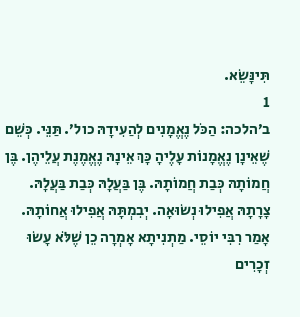תִּינָּשֵׂא.
1
ב׳הלכה: הַכֹּל נֶאֱמָנִים לְהַעִידָהּ כול׳. תַּנֵּי. כְּשֵׁם שֶׁאֵינָן נֶאֱמָנוֹת עָלֶיהָ כָּךְ אֵינָהּ נֶאֱמֶנֶת עֲלֵיהֶן. בֶּן חֲמוֹתָהּ כְּבַת חֲמוֹתָהּ. בֶּן בַּעֲלָהּ כְּבַת בַּעֲלָהּ. צָרָתָהּ אֲפִילוּ נְשׂוּאָה. יְבִמְתָּהּ אֲפִילוּ אֲחוֹתָהּ. אָמַר רִבִּי יוֹסֵי. מַתְנִיתָא אָ‍מְרָה כֵן שֶׁלֹּא עָשׂוּ זְכָרִים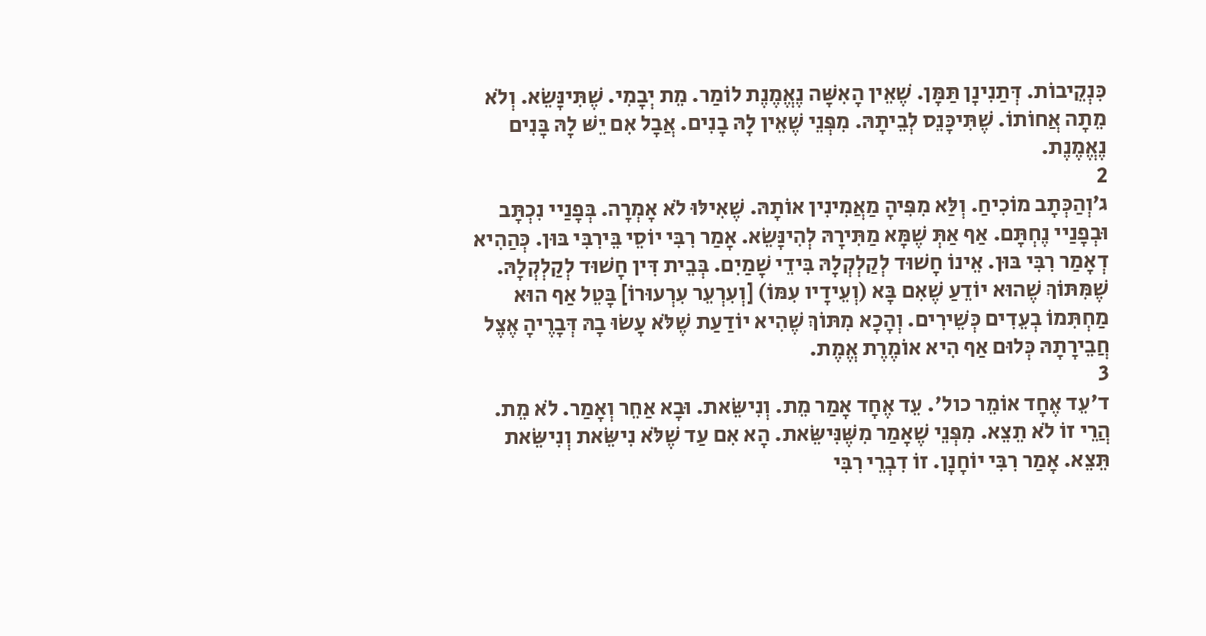כִּנְקֵיבוֹת. דְּתַנִינָן תַּמָּן. שֶׁאֵין הָאִשָּׁה נֶאֱמֶנֶת לוֹמַר. מֵת יְבָמִי. שֶׁתִּינָּשֵׂא. וְלֹא מֵתָה אֲחוֹתוֹ. שֶׁתִּיכָּנֵס לְבֵיתָהּ. מִפְּנֵי שֶׁאֵין לָהּ בָנִים. אֲבָל אִם יֵשּׁ לָהּ בָּנִים נֶאֱמֶנֶת.
2
ג׳וְהַכְּתָב מוֹכִיחַ. וְלַּא מִפִּיהָ מַאֲמִינִין אוֹתָהּ. שֶׁאִילּוּ לֹא אָמְרָה. בְּפָנַיי נִכְתָּב וּבְפָנַיי נֶחְתָּם. אַף אַתְּ שֶׁמָּא מַתִּירָהּ לְהִינָּשֵׂא. אָמַר רִבִּי יוֹסֵי בֵּירִבִּי בּוּן. כְּהַהִיא דְאָמַר רִבִּי בּוּן. אֵינוֹ חָשׁוּד לְקַלְקְלָהּ בִּידֵי שָׁמַיִם. בְּבֵית דִּין חָשׁוּד לְקַלְקְלָהּ. שֶׁמִּתּוֹךְ שֶׁהוּא יוֹדֵעַ שֶׁאִם בָּא (וְעֵידָיו עִמּוֹ) [וְעִרְעֵר עִרְעוּרוֹ] בָּטֵל אַף הוּא מַחְתִּמוֹ בְעֵדִים כְּשֵׁירִים. וְהָכָא מִתּוֹךְ שֶׁהִיא יוֹדַעַת שֶׁלֹּא עָשׂוּ בָהּ דְּבָרֶיהָ אֶצֶל חֲבֵירָתָהּ כְּלוּם אַף הִיא אוֹמֶרֶת אֱמֶת.
3
ד׳עֵד אֶחָד אוֹמֵר כול׳. עֵד אֶחָד אָמַר מֵת. וְנִישֵּׂאת. וּבָא אַחֵר וְאָמַר. לֹא מֵת. הֲרֵי זוֹ לֹא תֵצֵא. מִפְּנֵי שֶׁאָמַר מִשֶּׁנִּישֵּׂאת. הָא אִם עַד שֶׁלֹּא נִישֵּׂאת וְנִישֵּׂאת תֵּצֵא. אָמַר רִבִּי יוֹחָנָן. זוֹ דִבְרֵי רִבִּי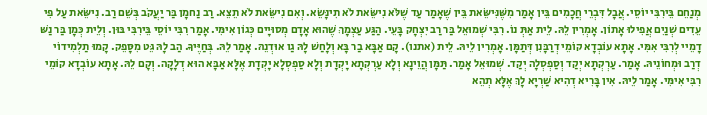מְנַחֵם בֵּירִבִּי יוֹסֵי. אֲבָל דִּבְרֵי חֲכָמִים בֵּין אָמַר מִשֶּׁנִּישֵּׂאת בֵּין שֶׁאָמַר עַד שֶׁלֹּא נִישֵּׂאת לֹא תִינָּשֵׂא. וְאִם נִישֵּׂאת לֹא תֵצֵא. רַב נַחמָן בַּר יַעֲקֹב בְּשֵׁם רַב. נִישֵּׂאת עַל פִּי עֵדִים שְׁנַיִם אֲפִילוּ אָתוֹן. אָמְרִין לֵהּ. לֵית אַתְּ נוֹ. רִבִּי שְׁמוּאֵל בַּר רַב יִצְחָק בָּעֵי. הַגַּע עַצְמָךְ שֶׁהוּא אָדָם מְסוּיָים כְּגוֹן אִימִּי. אָמַר רִבִּי יוֹסֵי בֵּירִבִּי בּוּן. וְלֵית כְּמָן בַּר נַשּׁ דָמֵיי לְרִבִּי אִמִּי. אָתָא עוֹבְדָא קוֹמֵי דְרַבָּנִן דְּתַמָּן. אָמְרִין לֵיהּ. לֵית (אתנו). קָם אַבָּא בַר בָּא וְלָחַשׁ לָהּ גַו אוּדְנֵהּ. אָמַר לֵהּ. בְּחַיֶּיךָ. הַב לָהּ גֵּט מִסָּפֵק. קָמוּ תַלְמִידוֹי דְרַב וּמְחוֹנֵיהּ. אָמַר. עַרְקְתָא יְקַד וְסַפְסְלָה יְקַד. שְׁמוּאֵל אָמַר. תַּמָּן הֲוֵינָא וְלָא עַרְקְתָא יָקְדָת וְלָא סַפְסְלָא יָקְדָת אֶלָּא אַבָּא הוּא דְלָקָה. וְקָם לֵהּ. אָתָא עוֹבְדָא קוֹמֵי רִבִּי אִימִּי. אָמַר לֵיהּ. אִין בָּרִיא דְהִיא שַׁרְיָא לָךְ אֶלָּא תְהֵא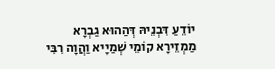יוֹדֵעַ דִּבְנֵיהּ דְּהַהוּא גַבְרָא מַמְזֵירָא קוֹמֵי שְׁמַיָיא וַהֲוָה רִבִּי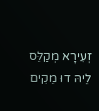זְעִירָא מְקַלֵּס לֵיהּ דוּ מֵקִים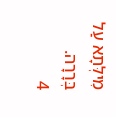מִילְּתָא עַל בְּרָרָה.
4